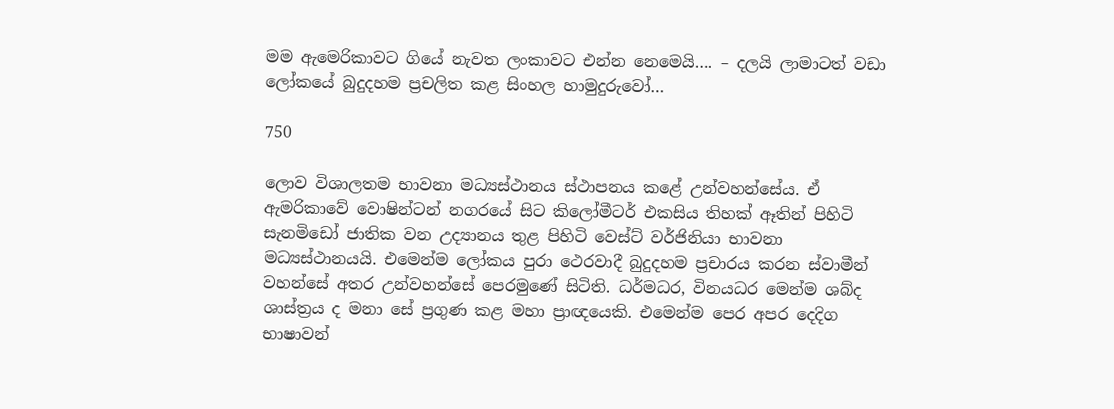මම ඇමෙරිකාවට ගියේ නැවත ලංකාවට එන්න නෙමෙයි…. – දලයි ලාමාටත් වඩා ලෝකයේ බුදුදහම ප්‍රචලිත කළ සිංහල හාමුදුරුවෝ…

750

ලොව විශාලතම භාවනා මධ්‍යස්ථානය ස්ථාපනය කළේ උන්වහන්සේය. ඒ ඇමරිකාවේ වොෂින්ටන් නගරයේ සිට කිලෝමීටර් එකසිය තිහක් ඈතින් පිහිටි සැනමිඩෝ ජාතික වන උද්‍යානය තුළ පිහිටි වෙස්ට් වර්ජිනියා භාවනා මධ්‍යස්ථානයයි. එමෙන්ම ලෝකය පුරා ථෙරවාදී බුදුදහම ප්‍රචාරය කරන ස්වාමීන් වහන්සේ අතර උන්වහන්සේ පෙරමුණේ සිටිති. ධර්මධර, විනයධර මෙන්ම ශබ්ද ශාස්ත්‍රය ද මනා සේ ප්‍රගුණ කළ මහා ප්‍රාඥයෙකි. එමෙන්ම පෙර අපර දෙදිග භාෂාවන්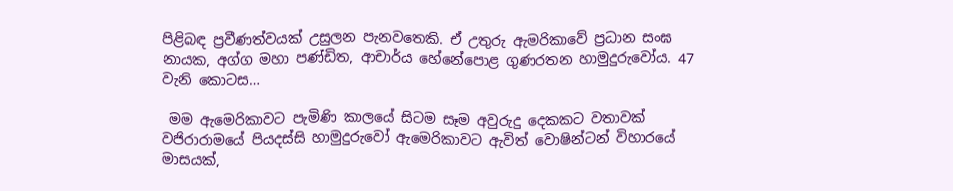පිළිබඳ ප්‍රවීණත්වයක් උසුලන පැනවතෙකි. ඒ උතුරු ඇමරිකාවේ ප්‍රධාන සංඝ නායක, අග්ග මහා පණ්ඩිත, ආචාර්ය හේනේපොළ ගුණරතන හාමුදුරුවෝය. 47 වැනි කොටස…

 මම ඇමෙරිකාවට පැමිණි කාලයේ සිටම සෑම අවුරුදු දෙකකට වතාවක් වජිරාරාමයේ පියදස්සි හාමුදුරුවෝ ඇමෙරිකාවට ඇවිත් වොෂින්ටන් විහාරයේ මාසයක්,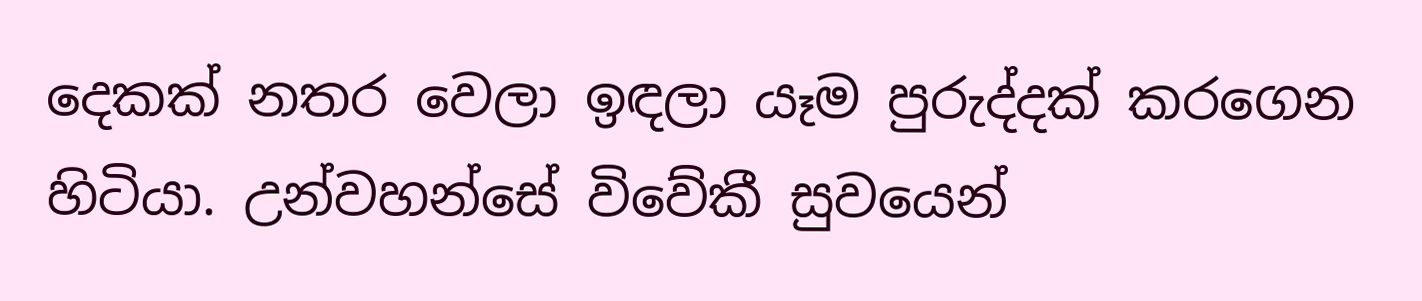දෙකක් නතර වෙලා ඉඳලා යෑම පුරුද්දක් කරගෙන හිටියා. උන්වහන්සේ විවේකී සුවයෙන්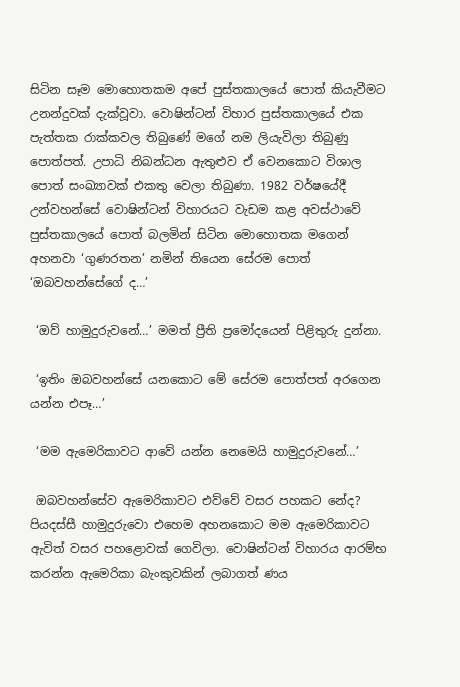සිටින සෑම මොහොතකම අපේ පුස්තකාලයේ පොත් කියැවීමට උනන්දුවක් දැක්වූවා. වොෂින්ටන් විහාර පුස්තකාලයේ එක පැත්තක රාක්කවල තිබුණේ මගේ නම ලියැවිලා තිබුණු පොත්පත්. උපාධි නිබන්ධන ඇතුළුව ඒ වෙනකොට විශාල පොත් සංඛ්‍යාවක් එකතු වෙලා තිබුණා. 1982 වර්ෂයේදී උන්වහන්සේ වොෂින්ටන් විහාරයට වැඩම කළ අවස්ථාවේ පුස්තකාලයේ පොත් බලමින් සිටින මොහොතක මගෙන් අහනවා ‘ගුණරතන’ නමින් තියෙන සේරම පොත් ‘ඔබවහන්සේගේ ද…’

 ‘ඔව් හාමුදුරුවනේ…’ මමත් ප්‍රීති ප්‍රමෝදයෙන් පිළිතුරු දුන්නා.

 ‘ඉතිං ඔබවහන්සේ යනකොට මේ සේරම පොත්පත් අරගෙන යන්න එපෑ…’

 ‘මම ඇමෙරිකාවට ආවේ යන්න නෙමෙයි හාමුදුරුවනේ…’

 ඔබවහන්සේව ඇමෙරිකාවට එව්වේ වසර පහකට නේද? පියදස්සී හාමුදුරුවො එහෙම අහනකොට මම ඇමෙරිකාවට ඇවිත් වසර පහළොවක් ගෙවිලා. වොෂින්ටන් විහාරය ආරම්භ කරන්න ඇමෙරිකා බැංකුවකින් ලබාගත් ණය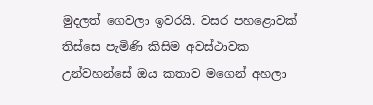මුදලත් ගෙවලා ඉවරයි. වසර පහළොවක් තිස්සෙ පැමිණි කිසිම අවස්ථාවක උන්වහන්සේ ඔය කතාව මගෙන් අහලා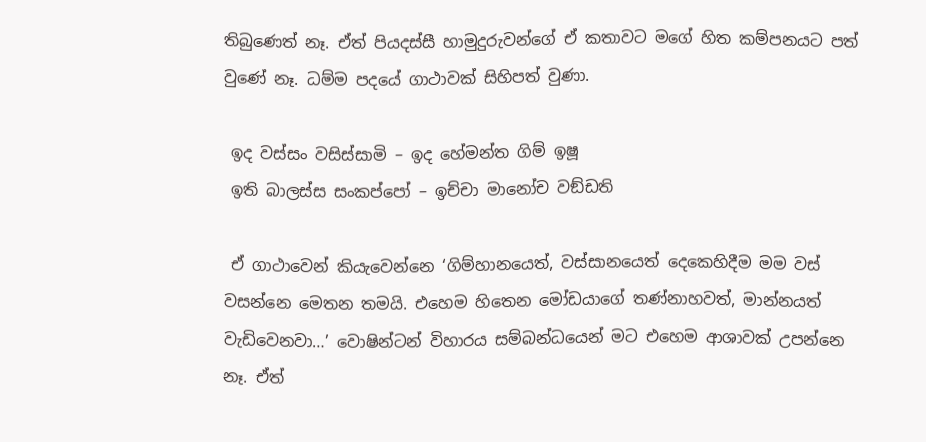තිබුණෙත් නෑ. ඒත් පියදස්සී හාමුදුරුවන්ගේ ඒ කතාවට මගේ හිත කම්පනයට පත් වුණේ නෑ. ධම්ම පදයේ ගාථාවක් සිහිපත් වුණා.

 ඉද වස්සං වසිස්සාමි – ඉද හේමන්ත ගිම් ඉෂූ
 ඉති බාලස්ස සංකප්පෝ – ඉච්චා මානෝච වඞ්ඩති

 ඒ ගාථාවෙන් කියැවෙන්නෙ ‘ගිම්හානයෙත්, වස්සානයෙත් දෙකෙහිදීම මම වස් වසන්නෙ මෙතන තමයි. එහෙම හිතෙන මෝඩයාගේ තණ්නාහවත්, මාන්නයත් වැඩිවෙනවා…’ වොෂින්ටන් විහාරය සම්බන්ධයෙන් මට එහෙම ආශාවක් උපන්නෙ නෑ. ඒත්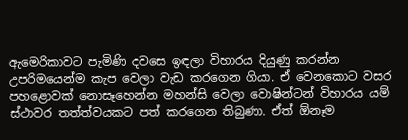ඇමෙරිකාවට පැමිණි දවසෙ ඉඳලා විහාරය දියුණු කරන්න උපරිමයෙන්ම කැප වෙලා වැඩ කරගෙන ගියා. ඒ වෙනකොට වසර පහළොවක් නොසෑහෙන්න මහන්සි වෙලා වොෂින්ටන් විහාරය යම් ස්ථාවර තත්ත්වයකට පත් කරගෙන තිබුණා. ඒත් ඕනෑම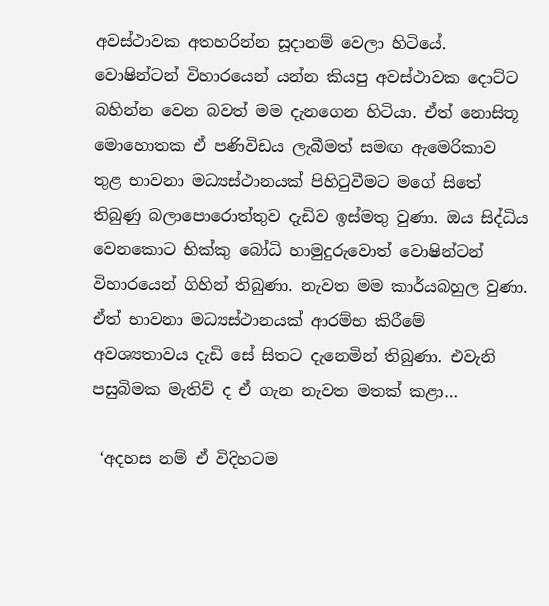අවස්ථාවක අතහරින්න සූදානම් වෙලා හිටියේ. වොෂින්ටන් විහාරයෙන් යන්න කියපු අවස්ථාවක දොට්ට බහින්න වෙන බවත් මම දැනගෙන හිටියා. ඒත් නොසිතූ මොහොතක ඒ පණිවිඩය ලැබීමත් සමඟ ඇමෙරිකාව තුළ භාවනා මධ්‍යස්ථානයක් පිහිටුවීමට මගේ සිතේ තිබුණු බලාපොරොත්තුව දැඩිව ඉස්මතු වුණා. ඔය සිද්ධිය වෙනකොට භික්කු බෝධි හාමුදුරුවොත් වොෂින්ටන් විහාරයෙන් ගිහින් තිබුණා. නැවත මම කාර්යබහුල වුණා. ඒත් භාවනා මධ්‍යස්ථානයක් ආරම්භ කිරීමේ අවශ්‍යතාවය දැඩි සේ සිතට දැනෙමින් තිබුණා. එවැනි පසුබිමක මැතිව් ද ඒ ගැන නැවත මතක් කළා…

 ‘අදහස නම් ඒ විදිහටම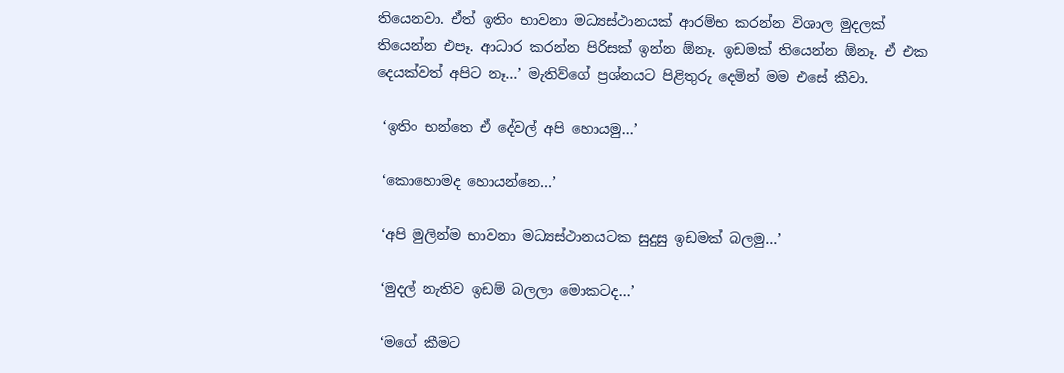තියෙනවා. ඒත් ඉතිං භාවනා මධ්‍යස්ථානයක් ආරම්භ කරන්න විශාල මුදලක් තියෙන්න එපෑ. ආධාර කරන්න පිරිසක් ඉන්න ඕනෑ. ඉඩමක් තියෙන්න ඕනෑ. ඒ එක දෙයක්වත් අපිට නෑ…’ මැතිව්ගේ ප්‍රශ්නයට පිළිතුරු දෙමින් මම එසේ කීවා.

 ‘ඉතිං භන්තෙ ඒ දේවල් අපි හොයමු…’

 ‘කොහොමද හොයන්නෙ…’

 ‘අපි මුලින්ම භාවනා මධ්‍යස්ථානයටක සුදුසු ඉඩමක් බලමු…’

 ‘මුදල් නැතිව ඉඩම් බලලා මොකටද…’

 ‘මගේ කීමට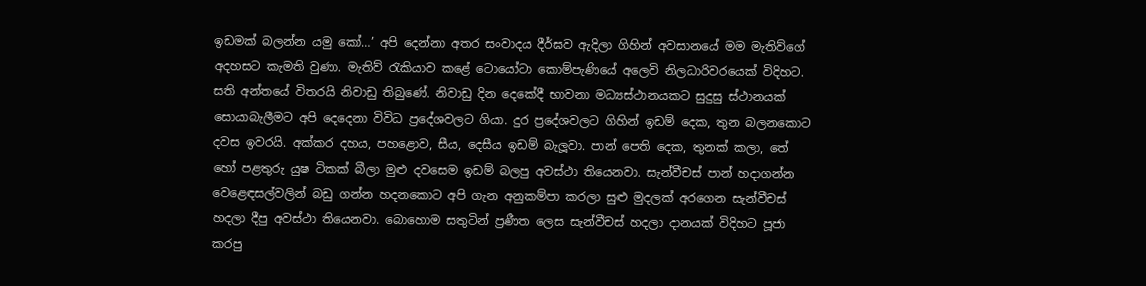ඉඩමක් බලන්න යමු කෝ…’ අපි දෙන්නා අතර සංවාදය දීර්ඝව ඇදිලා ගිහින් අවසානයේ මම මැතිව්ගේ අදහසට කැමති වුණා. මැතිව් රැකියාව කළේ ටොයෝටා කොම්පැණියේ අලෙවි නිලධාරිවරයෙක් විදිහට. සති අන්තයේ විතරයි නිවාඩු තිබුණේ. නිවාඩු දින දෙකේදී භාවනා මධ්‍යස්ථානයකට සුදුසු ස්ථානයක් සොයාබැලීමට අපි දෙදෙනා විවිධ ප්‍රදේශවලට ගියා. දුර ප්‍රදේශවලට ගිහින් ඉඩම් දෙක, තුන බලනකොට දවස ඉවරයි. අක්කර දහය, පහළොව, සීය, දෙසීය ඉඩම් බැලූවා. පාන් පෙති දෙක, තුනක් කලා, තේ හෝ පළතුරු යුෂ ටිකක් බීලා මුළු දවසෙම ඉඩම් බලපු අවස්ථා තියෙනවා. සැන්වීචස් පාන් හදාගන්න වෙළෙඳසල්වලින් බඩු ගන්න හදනකොට අපි ගැන අනුකම්පා කරලා සුළු මුදලක් අරගෙන සැන්වීචස් හදලා දීපු අවස්ථා තියෙනවා. බොහොම සතුටින් ප්‍රණීත ලෙස සැන්වීචස් හදලා දානයක් විදිහට පූජා කරපු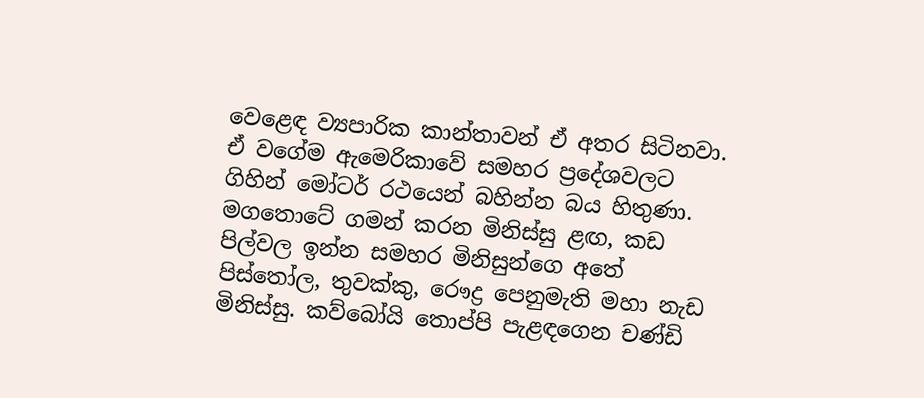වෙළෙඳ ව්‍යපාරික කාන්තාවන් ඒ අතර සිටිනවා. ඒ වගේම ඇමෙරිකාවේ සමහර ප්‍රදේශවලට ගිහින් මෝටර් රථයෙන් බහින්න බය හිතුණා. මගතොටේ ගමන් කරන මිනිස්සු ළඟ, කඩ පිල්වල ඉන්න සමහර මිනිසුන්ගෙ අතේ පිස්තෝල, තුවක්කු, රෞද්‍ර පෙනුමැති මහා නැඩ මිනිස්සු. කව්බෝයි තොප්පි පැළඳගෙන චණ්ඩි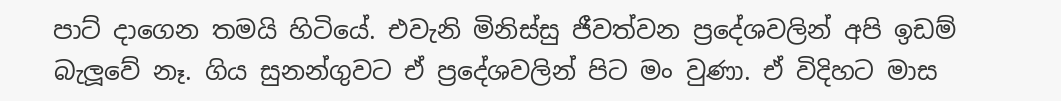පාට් දාගෙන තමයි හිටියේ. එවැනි මිනිස්සු ජීවත්වන ප්‍රදේශවලින් අපි ඉඩම් බැලූවේ නෑ. ගිය සුනන්ගුවට ඒ ප්‍රදේශවලින් පිට මං වුණා. ඒ විදිහට මාස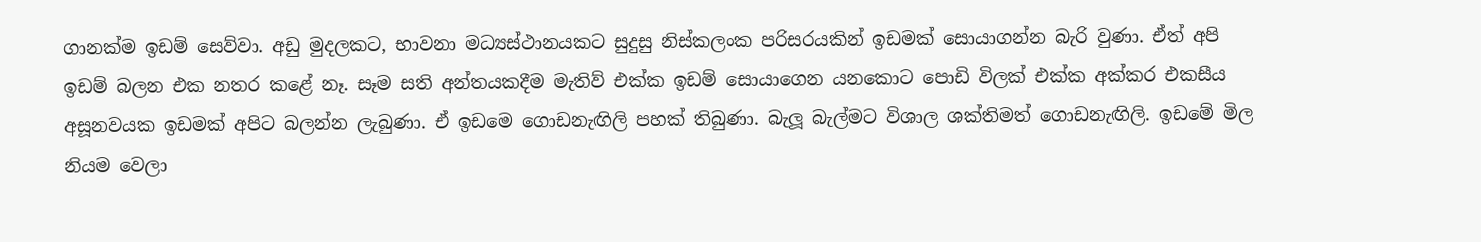ගානක්ම ඉඩම් සෙව්වා. අඩු මුදලකට, භාවනා මධ්‍යස්ථානයකට සුදුසු නිස්කලංක පරිසරයකින් ඉඩමක් සොයාගන්න බැරි වුණා. ඒත් අපි ඉඩම් බලන එක නතර කළේ නෑ. සෑම සති අන්තයකදීම මැතිව් එක්ක ඉඩම් සොයාගෙන යනකොට පොඩි විලක් එක්ක අක්කර එකසීය අසූනවයක ඉඩමක් අපිට බලන්න ලැබුණා. ඒ ඉඩමෙ ගොඩනැඟිලි පහක් තිබුණා. බැලූ බැල්මට විශාල ශක්තිමත් ගොඩනැඟිලි. ඉඩමේ මිල නියම වෙලා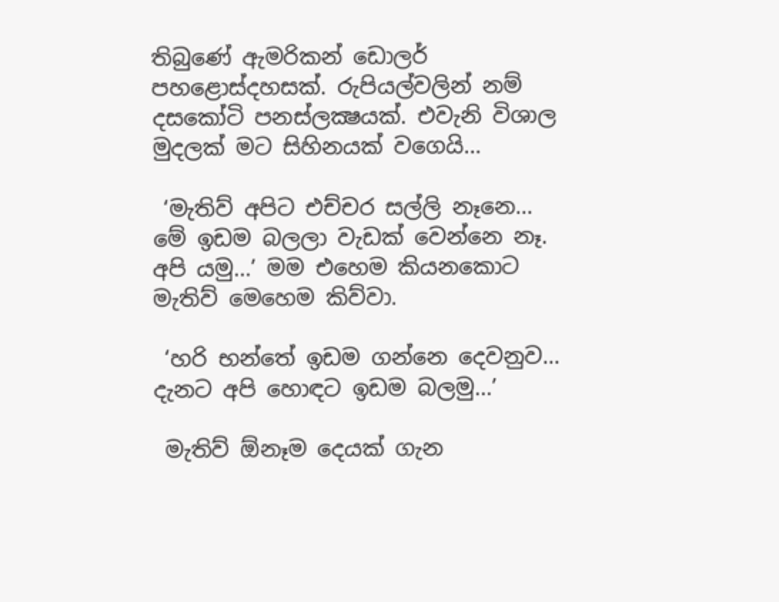තිබුණේ ඇමරිකන් ඩොලර් පහළොස්දහසක්. රුපියල්වලින් නම් දසකෝටි පනස්ලක්‍ෂයක්. එවැනි විශාල මුදලක් මට සිහිනයක් වගෙයි…

 ‘මැතිව් අපිට එච්චර සල්ලි නෑනෙ… මේ ඉඩම බලලා වැඩක් වෙන්නෙ නෑ. අපි යමු…’ මම එහෙම කියනකොට මැතිව් මෙහෙම කිව්වා.

 ‘හරි භන්තේ ඉඩම ගන්නෙ දෙවනුව… දැනට අපි හොඳට ඉඩම බලමු…’

 මැතිව් ඕනෑම දෙයක් ගැන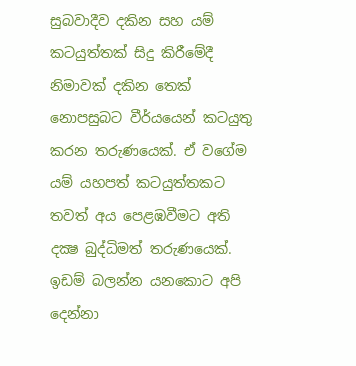සුබවාදීව දකින සහ යම් කටයුත්තක් සිදු කිරීමේදී නිමාවක් දකින තෙක් නොපසුබට වීර්යයෙන් කටයුතු කරන තරුණයෙක්. ඒ වගේම යම් යහපත් කටයුත්තකට තවත් අය පෙළඹවීමට අති දක්‍ෂ බුද්ධිමත් තරුණයෙක්. ඉඩම් බලන්න යනකොට අපි දෙන්නා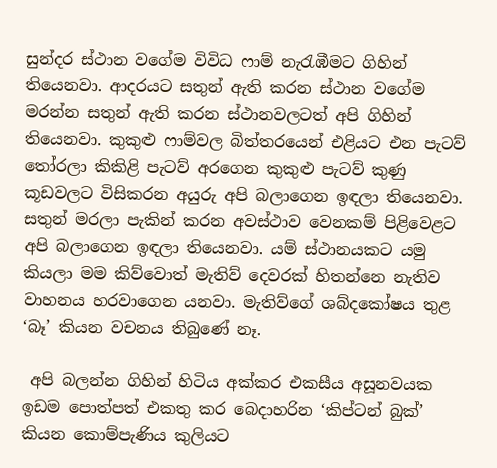සුන්දර ස්ථාන වගේම විවිධ ෆාම් නැරැඹීමට ගිහින් තියෙනවා. ආදරයට සතුන් ඇති කරන ස්ථාන වගේම මරන්න සතුන් ඇති කරන ස්ථානවලටත් අපි ගිහින් තියෙනවා. කුකුළු ෆාම්වල බිත්තරයෙන් එළියට එන පැටව් තෝරලා කිකිළි පැටව් අරගෙන කුකුළු පැටව් කුණු කූඩවලට විසිකරන අයුරු අපි බලාගෙන ඉඳලා තියෙනවා. සතුන් මරලා පැකින් කරන අවස්ථාව වෙනකම් පිළිවෙළට අපි බලාගෙන ඉඳලා තියෙනවා. යම් ස්ථානයකට යමු කියලා මම කිව්වොත් මැතිව් දෙවරක් හිතන්නෙ නැතිව වාහනය හරවාගෙන යනවා. මැතිව්ගේ ශබ්දකෝෂය තුළ ‘බෑ’ කියන වචනය තිබුණේ නෑ.

 අපි බලන්න ගිහින් හිටිය අක්කර එකසීය අසූනවයක ඉඩම පොත්පත් එකතු කර බෙදාහරින ‘කිප්ටන් බුක්’ කියන කොම්පැණිය කුලියට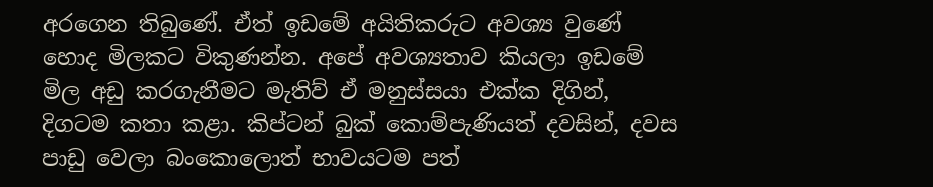අරගෙන තිබුණේ. ඒත් ඉඩමේ අයිතිකරුට අවශ්‍ය වුණේ හොද මිලකට විකුණන්න. අපේ අවශ්‍යතාව කියලා ඉඩමේ මිල අඩු කරගැනීමට මැතිව් ඒ මනුස්සයා එක්ක දිගින්, දිගටම කතා කළා. කිප්ටන් බුක් කොම්පැණියත් දවසින්, දවස පාඩු වෙලා බංකොලොත් භාවයටම පත්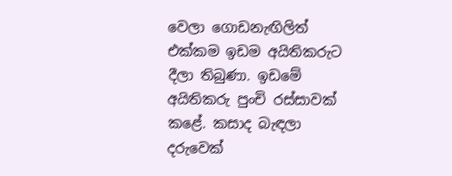වෙලා ගොඩනැඟිලිත් එක්කම ඉඩම අයිතිකරුට දීලා තිබුණා. ඉඩමේ අයිතිකරු පුංචි රස්සාවක් කළේ. කසාද බැඳලා දරුවෙක්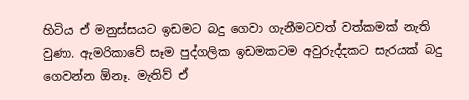හිටිය ඒ මනුස්සයට ඉඩමට බදු ගෙවා ගැනීමටවත් වත්කමක් නැති වුණා. ඇමරිකාවේ සෑම පුද්ගලික ඉඩමකටම අවුරුද්දකට සැරයක් බදු ගෙවන්න ඕනෑ. මැතිව් ඒ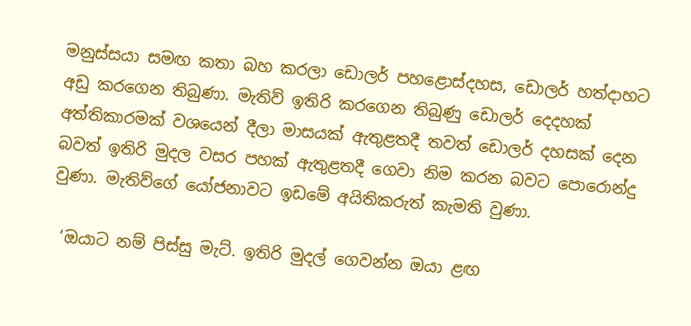මනුස්සයා සමඟ කතා බහ කරලා ඩොලර් පහළොස්දහස, ඩොලර් හත්දාහට අඩු කරගෙන තිබුණා. මැතිව් ඉතිරි කරගෙන තිබුණු ඩොලර් දෙදහක් අත්තිකාරමක් වශයෙන් දීලා මාසයක් ඇතුළතදී තවත් ඩොලර් දහසක් දෙන බවත් ඉතිරි මුදල වසර පහක් ඇතුළතදී ගෙවා නිම කරන බවට පොරොන්දු වුණා. මැතිව්ගේ යෝජනාවට ඉඩමේ අයිතිකරුත් කැමති වුණා.

 ‘ඔයාට නම් පිස්සු මැට්. ඉතිරි මුදල් ගෙවන්න ඔයා ළඟ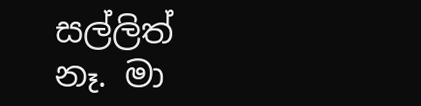සල්ලිත් නෑ. මා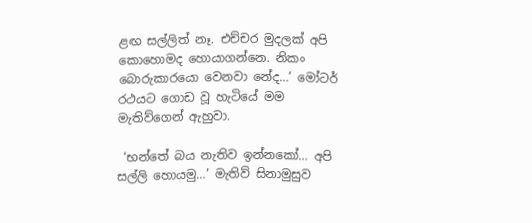ළඟ සල්ලිත් නෑ. එච්චර මුදලක් අපි කොහොමද හොයාගන්නෙ. නිකං බොරුකාරයො වෙනවා නේද…’ මෝටර් රථයට ගොඩ වූ හැටියේ මම මැතිව්ගෙන් ඇහුවා.

 ‘භන්තේ බය නැතිව ඉන්නකෝ… අපි සල්ලි හොයමු…’ මැතිව් සිනාමුසුව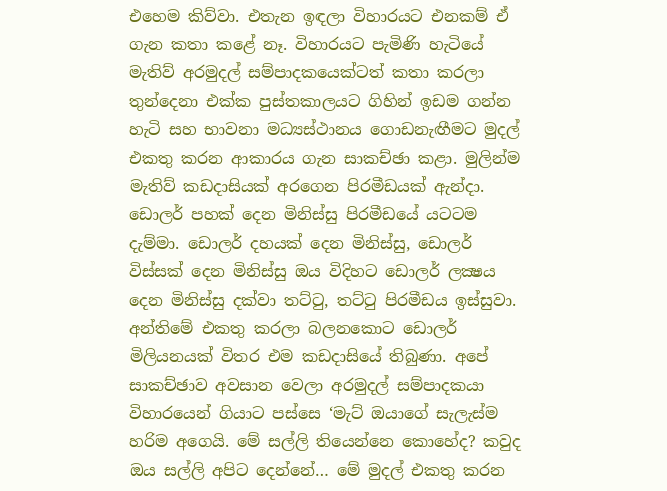එහෙම කිව්වා. එතැන ඉඳලා විහාරයට එනකම් ඒ ගැන කතා කළේ නෑ. විහාරයට පැමිණි හැටියේ මැතිව් අරමුදල් සම්පාදකයෙක්ටත් කතා කරලා තුන්දෙනා එක්ක පුස්තකාලයට ගිහින් ඉඩම ගන්න හැටි සහ භාවනා මධ්‍යස්ථානය ගොඩනැඟීමට මුදල් එකතු කරන ආකාරය ගැන සාකච්ඡා කළා. මුලින්ම මැතිව් කඩදාසියක් අරගෙන පිරමීඩයක් ඇන්දා. ඩොලර් පහක් දෙන මිනිස්සු පිරමීඩයේ යටටම දැම්මා. ඩොලර් දහයක් දෙන මිනිස්සු, ඩොලර් විස්සක් දෙන මිනිස්සු ඔය විදිහට ඩොලර් ලක්‍ෂය දෙන මිනිස්සු දක්වා තට්ටු, තට්ටු පිරමීඩය ඉස්සුවා. අන්තිමේ එකතු කරලා බලනකොට ඩොලර් මිලියනයක් විතර එම කඩදාසියේ තිබුණා. අපේ සාකච්ඡාව අවසාන වෙලා අරමුදල් සම්පාදකයා විහාරයෙන් ගියාට පස්සෙ ‘මැට් ඔයාගේ සැලැස්ම හරිම අගෙයි. මේ සල්ලි තියෙන්නෙ කොහේද? කවුද ඔය සල්ලි අපිට දෙන්නේ… මේ මුදල් එකතු කරන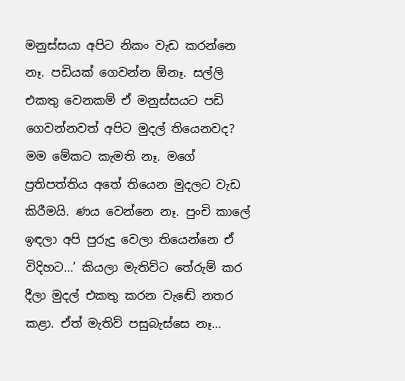මනුස්සයා අපිට නිකං වැඩ කරන්නෙ නෑ. පඩියක් ගෙවන්න ඕනෑ. සල්ලි එකතු වෙනකම් ඒ මනුස්සයට පඩි ගෙවන්නවත් අපිට මුදල් තියෙනවද? මම මේකට කැමති නෑ. මගේ ප්‍රතිපත්තිය අතේ තියෙන මුදලට වැඩ කිරීමයි. ණය වෙන්නෙ නෑ. පුංචි කාලේ ඉඳලා අපි පුරුදු වෙලා තියෙන්නෙ ඒ විදිහට…’ කියලා මැතිව්ට තේරුම් කර දීලා මුදල් එකතු කරන වැඬේ නතර කළා. ඒත් මැතිව් පසුබැස්සෙ නෑ…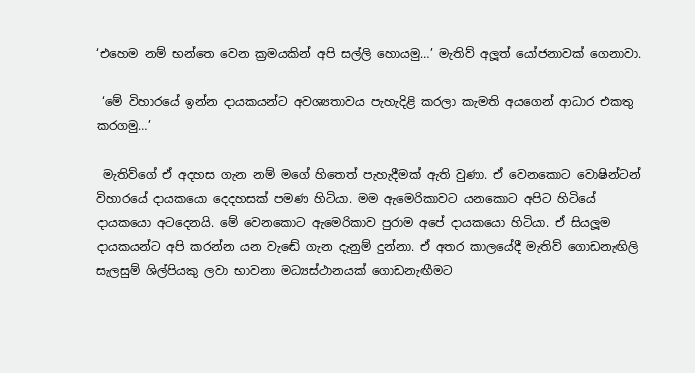‘එහෙම නම් භන්තෙ වෙන ක්‍රමයකින් අපි සල්ලි හොයමු…’ මැතිව් අලූත් යෝජනාවක් ගෙනාවා.

 ‘මේ විහාරයේ ඉන්න දායකයන්ට අවශ්‍යතාවය පැහැදිළි කරලා කැමති අයගෙන් ආධාර එකතු කරගමු…’

 මැතිව්ගේ ඒ අදහස ගැන නම් මගේ හිතෙත් පැහැදීමක් ඇති වුණා. ඒ වෙනකොට වොෂින්ටන් විහාරයේ දායකයො දෙදහසක් පමණ හිටියා. මම ඇමෙරිකාවට යනකොට අපිට හිටියේ දායකයො අටදෙනයි. මේ වෙනකොට ඇමෙරිකාව පුරාම අපේ දායකයො හිටියා. ඒ සියලූම දායකයන්ට අපි කරන්න යන වැඬේ ගැන දැනුම් දුන්නා. ඒ අතර කාලයේදී මැතිව් ගොඩනැඟිලි සැලසුම් ශිල්පියකු ලවා භාවනා මධ්‍යස්ථානයක් ගොඩනැඟීමට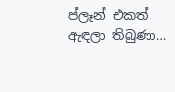ප්ලෑන් එකත් ඇඳලා තිබුණා…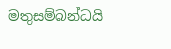මතුසම්බන්ධයි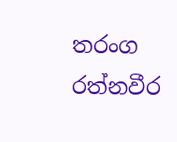තරංග රත්නවීර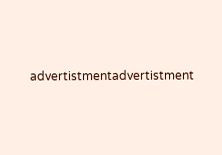advertistmentadvertistment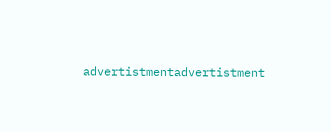advertistmentadvertistment